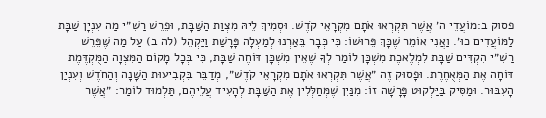פסוק ב:מוֹעֲדֵי ה׳ אֲשֶׁר תִּקְרְאוּ אֹתָם מִקְרָאֵי קֹדֶשׁ. וּסְמִיךְ לֵיהּ מִצְוַת הַשַּׁבָּת, וּפֵרֵשׁ רַשִׁ״י מַה עִנְיָן שַׁבָּת לַמּוֹעֲדִים כוּ׳. וַאֲנִי אוֹמֵר שֶׁכָּךְ פֵּרוּשׁוֹ: כִּי כְּבָר בֵּאַרְנוּ לְמַעְלָה פָּרָשַׁת וַיַּקְהֵל (לה ב) עַל מַה שֶּׁפֵּרֵשׁ רַשִׁ״י הִקְדִּים שַׁבָּת לִמְלֶאכֶת מִשְׁכָּן לוֹמַר לְךָ שֶׁאֵין מִשְׁכָּן דּוֹחֶה שַׁבָּת, כִּי בְּכָל מָקוֹם הַמִּצְוָה הַמֻּקְדֶּמֶת דּוֹחָה אֶת הַמְּאֻחֶרֶת. וּפָסוּק זֶה ״אֲשֶׁר תִּקְרְאוּ אֹתָם מִקְרָאֵי קֹדֶשׁ״, מְדַבֵּר בִּקְבִיעוּת הַשָּׁנָה וְהַחֹדֶשׁ וְעִנְיַן הָעִבּוּר. וּמַסִּיק בַּיַּלְקוּט פָּרָשָׁה זוֹ: מִנַּיִן שֶׁמְּחַלְּלִין אֶת הַשַּׁבָּת לְהָעִיד עֲלֵיהֶם, תַּלְמוּד לוֹמַר: ״אֲשֶׁר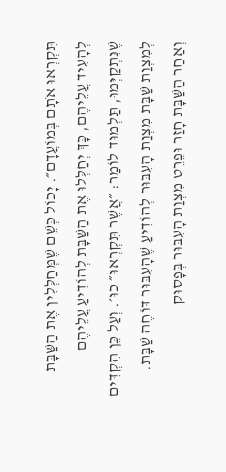תִּקְרְאוּ אֹתָם בְּמוֹעֲדָם״. יָכוֹל כְּשֵׁם שֶׁמְּחַלְּלִין אֶת הַשַּׁבָּת לְהָעִיד עֲלֵיהֶם, כָּךְ יְחַלְּלוּ אֶת הַשַּׁבָּת לְהוֹדִיעַ עֲלֵיהֶם שֶׁנִּתְקַיְּמוּ, תַּלְמוּד לוֹמַר: ״אֲשֶׁר תִּקְרְאוּ״ כוּ׳. וְעַל כֵּן הִקְדִּים לְמִצְוַת שַׁבָּת מִצְוַת הָעִבּוּר לְהוֹדִיעַ שֶׁהָעִבּוּר דּוֹחֶה שַׁבָּת. וְאַחַר הַשַּׁבָּת חָזַר וּפֵרֵט מִצְוַת הָעִבּוּר בְּפָסוּק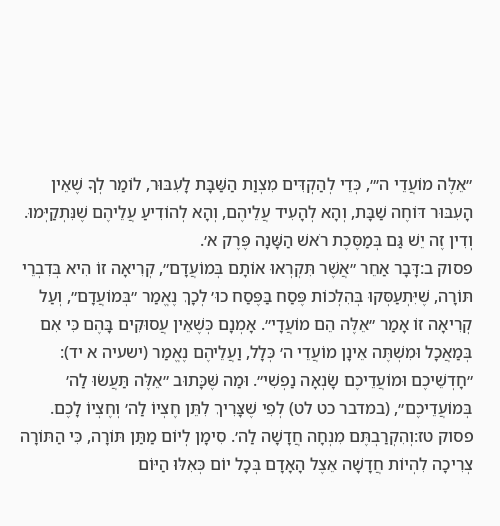״אֵלֶּה מוֹעֲדֵי ה׳״, כְּדֵי לְהַקְדִּים מִצְוַת הַשַּׁבָּת לָעִבּוּר, לוֹמַר לְךָ שֶׁאֵין הָעִבּוּר דּוֹחֶה שַׁבָּת, וְהָא לְהָעִיד עֲלֵיהֶם, וְהָא לְהוֹדִיעַ עֲלֵיהֶם שֶׁנִּתְקַיְּמוּ. וְדִין זֶה יֵשׁ גַּם בְּמַסֶּכֶת רֹאשׁ הַשָּׁנָה פֶּרֶק א׳.
פסוק ב:דָּבָר אַחֵר ״אֲשֶׁר תִּקְרְאוּ אוֹתָם בְּמוֹעֲדָם״, קְרִיאָה זוֹ הִיא בְּדִבְרֵי תּוֹרָה, שֶׁיִּתְעַסְּקוּ בְּהִלְכוֹת פֶּסַח בַּפֶּסַח כוּ׳ לְכָךְ נֶאֱמַר ״בְּמוֹעֲדָם״, וְעַל קְרִיאָה זוֹ אָמַר ״אֵלֶּה הֵם מוֹעֲדָי״. אָמְנָם כְּשֶׁאֵין עֲסוּקִים בָּהֶם כִּי אִם בְּמַאֲכָל וּמִשְׁתֶּה אֵינָן מוֹעֲדֵי ה׳ כְּלָל, וַעֲלֵיהֶם נֶאֱמַר (ישעיה א יד): ״חָדְשֵׁיכֶם וּמוֹעֲדֵיכֶם שָׂנְאָה נַפְשִׁי״. וּמַה שֶּׁכָּתוּב ״אֵלֶּה תַּעֲשׂוּ לַה׳ בְּמוֹעֲדֵיכֶם״, (במדבר כט לט) לְפִי שֶׁצָּרִיךְ לִתֵּן חֶצְיוֹ לַה׳ וְחֶצְיוֹ לָכֶם.
פסוק טז:וְהִקְרַבְתֶּם מִנְחָה חֲדָשָׁה לַה׳. סִימָן לְיוֹם מַתַּן תּוֹרָה, כִּי הַתּוֹרָה צְרִיכָה לִהְיוֹת חֲדָשָׁה אֵצֶל הָאָדָם בְּכָל יוֹם כְּאִלּוּ הַיּוֹם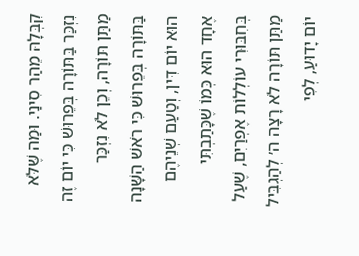קִבְּלָהּ מֵהַר סִינַי. וּמַה שֶּׁלֹּא נִזְכַּר בַּתּוֹרָה בְּפֵרוּשׁ כִּי יוֹם זֶה מַתַּן תּוֹרָה, וְכֵן לֹא נִזְכַּר בַּתּוֹרָה בְּפֵרוּשׁ כִּי רֹאשׁ הַשָּׁנָה הוּא יוֹם דִּין, וְטַעַם שְׁנֵיהֶם אֶחָד הוּא כְּמוֹ שֶׁכָּתַבְתִּי בְּחִבּוּרִי עוֹלְלוֹת אֶפְרַיִם, שֶׁעַל מַתַּן תּוֹרָה לֹא רָצָה ה׳ לְהַגְבִּיל יוֹם יָדוּעַ, לְפִי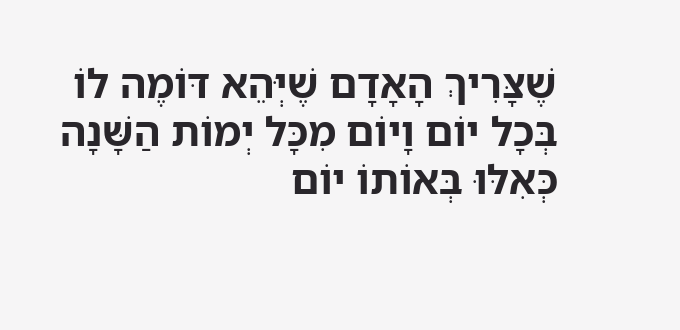שֶׁצָּרִיךְ הָאָדָם שֶׁיְּהֵא דּוֹמֶה לוֹ בְּכָל יוֹם וָיוֹם מִכָּל יְמוֹת הַשָּׁנָה כְּאִלּוּ בְּאוֹתוֹ יוֹם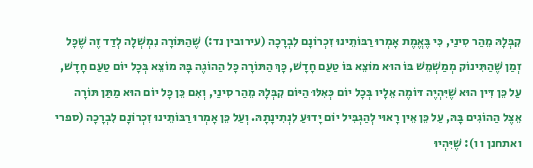קִבְּלָהּ מֵהַר סִינַי, כִּי בֶּאֱמֶת אָמְרוּ רַבּוֹתֵינוּ זִכְרוֹנָם לִבְרָכָה (עירובין נד:) שֶׁהַתּוֹרָה נִמְשְׁלָה לְדַד זֶה שֶׁכָּל זְמַן שֶׁהַתִּינוֹק מְמַשְׁמֵשׁ בּוֹ הוּא מוֹצֵא בּוֹ טַעַם חָדָשׁ, כָּךְ הַתּוֹרָה כָּל הַהוֹגֶה בָּהּ מוֹצֵא בְּכָל יוֹם טַעַם חָדָשׁ, עַל כֵּן דִּין הוּא שֶׁיִּהְיֶה דּוֹמֶה אֵלָיו בְּכָל יוֹם כְּאִלּוּ הַיּוֹם קִבְּלָהּ מֵהַר סִינַי, וְאִם כֵּן כָּל יוֹם הוּא מַתַּן תּוֹרָה אֵצֶל הַהוֹגִים בָּהּ, עַל כֵּן אֵין רָאוּי לְהַגְבִּיל יוֹם יָדוּעַ לִנְתִינָתָהּ. וְעַל כֵּן אָמְרוּ רַבּוֹתֵינוּ זִכְרוֹנָם לִבְרָכָה (ספרי ואתחנן ו ו): שֶׁיִּהְיוּ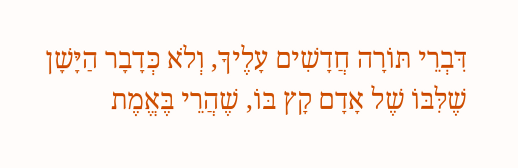דִּבְרֵי תּוֹרָה חֲדָשִׁים עָלֶיךָ, וְלֹא כְּדָבָר הַיָּשָׁן שֶׁלִּבּוֹ שֶׁל אָדָם קָץ בּוֹ, שֶׁהֲרֵי בֶּאֱמֶת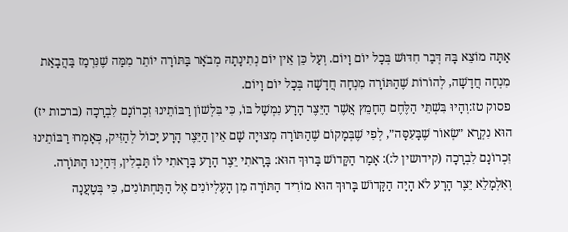אַתָּה מוֹצֵא בָּהּ דְּבַר חִדּוּשׁ בְּכָל יוֹם וָיוֹם. וְעַל כֵּן אֵין יוֹם נְתִינָתָהּ מְבֹאָר בַּתּוֹרָה יוֹתֵר מִמַּה שֶׁנִּרְמַז בַּהֲבָאַת מִנְחָה חֲדָשָׁה, לְהוֹרוֹת שֶׁהַתּוֹרָה מִנְחָה חֲדָשָׁה בְּכָל יוֹם וָיוֹם.
פסוק טז:וְהָיוּ בִּשְׁתֵּי הַלֶּחֶם הֶחָמֵץ אֲשֶׁר הַיֵּצֶר הָרָע נִמְשַׁל בּוֹ, כִּי בִּלְשׁוֹן רַבּוֹתֵינוּ זִכְרוֹנָם לִבְרָכָה (ברכות יז) הוּא נִקְרָא ״שְׂאוֹר שֶׁבָּעִסָּה״, לְפִי שֶׁבְּמָקוֹם שֶׁהַתּוֹרָה מְצוּיָה שָׁם אֵין הַיֵּצֶר הָרָע יָכוֹל לְהַזִּיק, כְּאָמְרוּ רַבּוֹתֵינוּ זִכְרוֹנָם לִבְרָכָה (קידושין ל:): אָמַר הַקָּדוֹשׁ בָּרוּךְ הוּא: בָּרָאתִי יֵצֶר הָרָע בָּרָאתִי לוֹ תַּבְלִין, דְּהַיְנוּ הַתּוֹרָה. וְאִלְמָלֵא יֵצֶר הָרָע לֹא הָיָה הַקָּדוֹשׁ בָּרוּךְ הוּא מוֹרִיד הַתּוֹרָה מִן הָעֶלְיוֹנִים אֶל הַתַּחְתּוֹנִים, כִּי בְּטַעֲנָה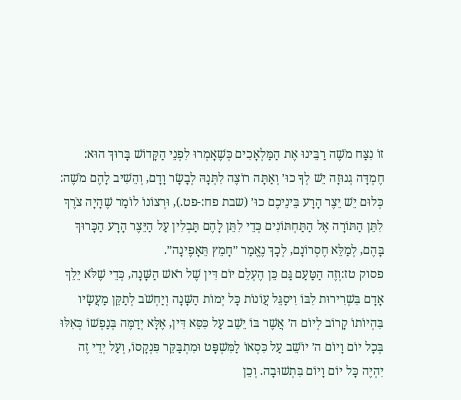זוֹ נִצַּח מֹשֶׁה רַבֵּינוּ אֶת הַמַּלְאָכִים כְּשֶׁאָמְרוּ לִפְנֵי הַקָּדוֹשׁ בָּרוּךְ הוּא: חֶמְדָּה גְנוּזָה יֵשׁ לְךָ כוּ׳ וְאַתָּה רוֹצֶה לִתְּנָהּ לְבָשָׂר וָדָם, וְהֵשִׁיב לָהֶם מֹשֶׁה: כְּלוּם יֵשׁ יֵצֶר הָרָע בֵּינֵיכֶם כוּ׳ (שבת פח:-פט.), וּרְצוֹנוֹ לוֹמַר שֶׁהָיָה צֹרֶךְ לִתֵּן הַתּוֹרָה אֶל הַתַּחְתּוֹנִים כְּדֵי לִתֵּן לָהֶם תַּבְלִין עַל הַיֵּצֶר הָרָע הַכָּרוּךְ בָּהֶם, לְמַלֵּא חֶסְרוֹנָם, לְכָךְ נֶאֱמַר ״חָמֵץ תֵּאָפֶינָה״.
פסוק טז:וְזֶה הַטַּעַם גַּם כֵּן הֶעְלֵם יוֹם דִּין שֶׁל רֹאשׁ הַשָּׁנָה, כְּדֵי שֶׁלֹּא יֵלֵךְ אָדָם בִּשְׁרִירוּת לִבּוֹ וִיסַגֵּל עֲוֹנוֹת כָּל יְמוֹת הַשָּׁנָה וְיַחְשֹׁב לְתַקֵּן מַעֲשָׂיו בִּהְיוֹתוֹ קָרוֹב לְיוֹם ה׳ אֲשֶׁר בּוֹ יֵשֵׁב עַל כִּסֵּא דִּין, אֶלָּא יְדַמֶּה בְּנַפְשׁוֹ כְּאִלּוּ בְּכָל יוֹם וָיוֹם ה׳ יוֹשֵׁב עַל כִּסְאוֹ לַמִּשְׁפָּט וּמִתְבַּקֵּר פִּנְקָסוֹ, וְעַל יְדֵי זֶה יִהְיֶה כָּל יוֹם וָיוֹם בִּתְשׁוּבָה. וְכֵן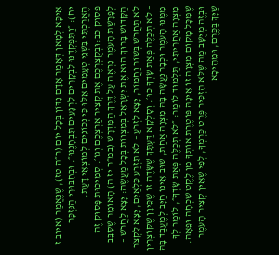אִיכָּא לְמָאן דְּאָמַר אָדָם נִדּוֹן בְּכָל יוֹם (ר״ה טז), שֶׁנֶּאֱמַר (איוב ז יח): ״וַתִּפְקְדֶנּוּ לִבְקָרִים לִרְגָעִים תִּבְחָנֶנּוּ״. וּבְחִבּוּרִי הַנִּזְכָּר הֶאֱרַכְתִּי בִּשְׁנֵי טְעָמִים אֵלּוּ כִּי נְכוֹנִים לְמוֹצְאֵי דָעַת.
פסוק כב:וּבְקֻצְרְכֶם אֶת קְצִיר אַרְצְכֶם וְגוֹ׳. סְמִיכוּת פָּסוּק זֶה לְפָרָשַׁת הָעֹמֶר נִרְאֶה עַל דֶּרֶךְ הַמִּדְרָשׁ (במ״ר יז ה) הָאוֹמֵר שֶׁסִּבֵּב הַקָּדוֹשׁ בָּרוּךְ הוּא אֶת יִשְׂרָאֵל בְּמִצְווֹת בְּכָל מַעֲשֶׂה: יָצָא לַחֲרֹשׁ – לֹא תַחֲרֹשׁ בְּשׁוֹר וַחֲמוֹר, יָצָא לִזְרֹעַ – לֹא תִזְרַע כִּלְאַיִם, יָצָא לִקְצֹר – לֹא תְכַלֶּה פְּאַת שָׂדְךָ כוּ׳. וְסָלְקָא דַּעְתָּךְ שֶׁשָּׂדֶה זוֹ שֶׁכֵּיוָן שֶׁקּוֹצְרִין מִמֶּנּוּ הָעֹמֶר וּכְבָר נַעֲשָׂה בָּהּ מִצְוָה אַחַת, שׁוּב אֵינוֹ חַיָּב לְמֶעֱבַד בָּהּ מִצְוָה אַחֲרִיתִי, תַּלְמוּד לוֹמַר: ״לֹא תְכַלֶּה פְּאַת שָׂדְךָ״, לוֹמַר לְךָ שֶׁמִּכָּל מָקוֹם מִצְוָה זוֹ אֵינָהּ פּוֹטֶרֶת אוֹתְךָ מִן לֶקֶט שִׁכְחָה וּפֵאָה. וּבְזֶה מְיֻשָּׁב מַה שֶּׁלֹּא הִזְכִּיר פֶּרֶט כַּרְמְךָ, לְפִי שֶׁאֵין קְצִיר הָעֹמֶר שַׁיָּךְ בַּכֶּרֶם, וּמֵהֵיכָא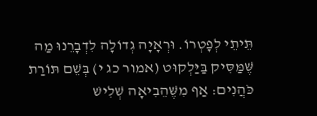תֵּיתֵי לְפָטְרוֹ. וּרְאָיָה גְדוֹלָה לִדְבָרֵנוּ מַה שֶּׁמַּסִּיק בַּיַּלְקוּט (אמור כג י) בְּשֵׁם תּוֹרַת כֹּהֲנִים: אַף מִשֶּׁהֵבִיאָה שְׁלִישׁ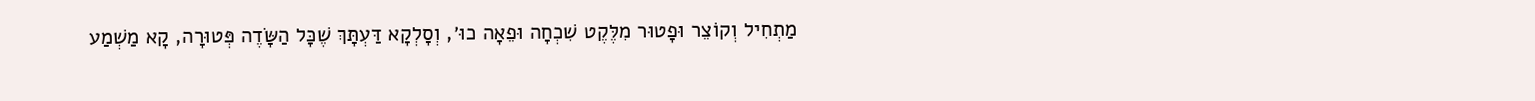מַתְחִיל וְקוֹצֵר וּפָטוּר מִלֶּקֶט שִׁכְחָה וּפֵאָה כוּ׳, וְסָלְקָא דַּעְתָּךְ שֶׁכָּל הַשָּׂדֶה פְּטוּרָה, קָא מַשְׁמַע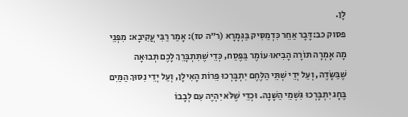לָן.
פסוק כב:דָּבָר אַחֵר כִּדְמַסִּיק בַּגְּמָרָא (ר״ה טז): אָמַר רַבִּי עֲקִיבָא: מִפְּנֵי מָה אָמְרָה תּוֹרָה הָבִיאוּ עוֹמֶר בַּפֶּסַח, כְּדֵי שֶׁתִּתְבָּרֵךְ לָכֶם תְּבוּאָה שֶׁבַּשָּׂדֶה, וְעַל יְדֵי שְׁתֵּי הַלֶּחֶם יִתְבָּרְכוּ פֵּרוֹת הָאִילָן, וְעַל יְדֵי נִסּוּךְ הַמַּיִם בֶּחָג יִתְבָּרְכוּ גִּשְׁמֵי הַשָּׁנָה. וּכְדֵי שֶׁלֹּא יִהְיֶה עִם לְבָבוֹ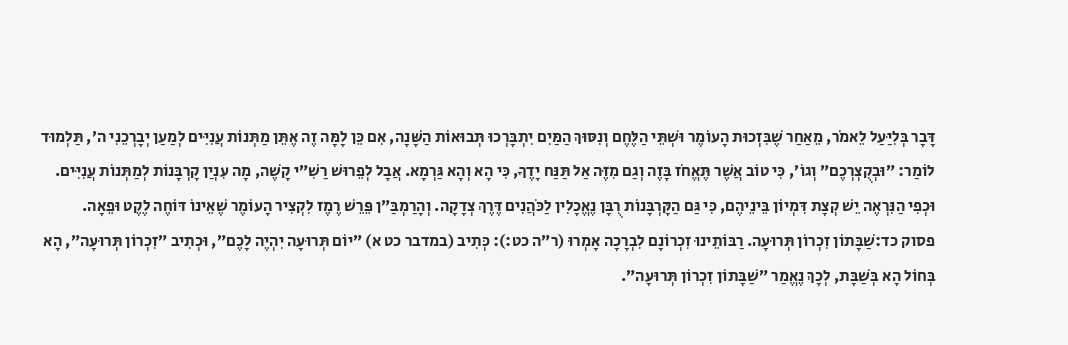דָּבָר בְּלִיַּעַל לֵאמֹר, מֵאַחַר שֶׁבִּזְכוּת הָעוֹמֶר וּשְׁתֵּי הַלֶּחֶם וְנִסּוּךְ הַמַּיִם יִתְבָּרְכוּ תְּבוּאוֹת הַשָּׁנָה, אִם כֵּן לָמָּה זֶה אֶתֵּן מַתְּנוֹת עֲנִיִּים לְמַעַן יְבָרְכֵנִי ה׳, תַּלְמוּד לוֹמַר: ״וּבְקֻצְרְכֶם״ וְגוֹ׳, כִּי טוֹב אֲשֶׁר תֶּאֱחֹז בָּזֶה וְגַם מִזֶּה אַל תַּנַּח יָדֶךָ, כִּי הָא וְהָא גַּרְמָא. אֲבָל לְפֵרוּשׁ רַשִׁ״י קָשֶׁה, מָה עִנְיַן קָרְבָּנוֹת לְמַתְּנוֹת עֲנִיִּים. וּכְפִי הַנִּרְאֶה יֵשׁ קְצָת דִּמְיוֹן בֵּינֵיהֶם, כִּי גַּם הַקָּרְבָּנוֹת רֻבָּן נֶאֱכָלִין לַכֹּהֲנִים דֶּרֶךְ צְדָקָה. וְהָרַמְבַּ״ן פֵּרֵשׁ רֶמֶז לִקְצִיר הָעוֹמֶר שֶׁאֵינוֹ דּוֹחֶה לֶקֶט וּפֵאָה.
פסוק כד:שַׁבָּתוֹן זִכְרוֹן תְּרוּעָה. רַבּוֹתֵינוּ זִכְרוֹנָם לִבְרָכָה אָמְרוּ (ר״ה כט:): כְּתִיב (במדבר כט א) ״יוֹם תְּרוּעָה יִהְיֶה לָכֶם״, וּכְתִיב ״זִכְרוֹן תְּרוּעָה״, הָא בְּחוֹל הָא בְּשַׁבָּת, לְכָךְ נֶאֱמַר ״שַׁבָּתוֹן זִכְרוֹן תְּרוּעָה״.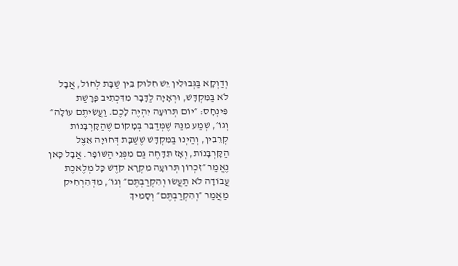וְדַוְקָא בַּגְּבוּלִין יֵשׁ חִלּוּק בֵּין שַׁבָּת לְחוֹל, אֲבָל לֹא בַּמִּקְדָּשׁ, וּרְאָיָה לַדָּבָר מִדִּכְתִיב פָּרָשַׁת פִּינְחָס: ״יוֹם תְּרוּעָה יִהְיֶה לָכֶם. וַעֲשִׂיתֶם עוֹלָה״ וְגוֹ׳, שְׁמַע מִנַּהּ שֶׁמְּדַבֵּר בְּמָקוֹם שֶׁהַקָּרְבָּנוֹת קְרֵבִין, וְהַיְנוּ בַּמִּקְדָּשׁ שֶׁשַּׁבָּת דְּחוּיָה אֵצֶל הַקָּרְבָּנוֹת, וְאָז תִּדָּחֶה גַּם מִפְּנֵי הַשּׁוֹפָר. אֲבָל כָּאן נֶאֱמַר ״זִכְרוֹן תְּרוּעָה מִקְרָא קֹדֶשׁ כָּל מְלֶאכֶת עֲבוֹדָה לֹא תַעֲשׂוּ וְהִקְרַבְתֶּם״ וְגוֹ׳, מִדְּהִרְחִיק מַאֲמַר ״וְהִקְרַבְתֶּם״ וְסָמִיךְ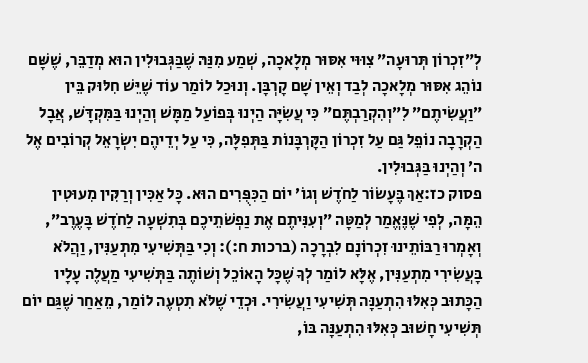לְ״זִכְרוֹן תְּרוּעָה״ צִוּוּי אִסּוּר מְלָאכָה, שְׁמַע מִנַּהּ שֶׁבַּגְּבוּלִין הוּא מְדַבֵּר, שֶׁשָּׁם נוֹהֵג אִסּוּר מְלָאכָה לְבַד וְאֵין שָׁם קָרְבָּן. וְנוּכַל לוֹמַר עוֹד שֶׁיֵּשׁ חִלּוּק בֵּין ״וַעֲשִׂיתֶם״ לִ״וְהִקְרַבְתֶּם״ כִּי עֲשִׂיָּה הַיְנוּ בְּפוֹעַל מַמָּשׁ וְהַיְנוּ בַּמִּקְדָּשׁ, אֲבָל הַקְרָבָה נוֹפֵל גַּם עַל זִכְרוֹן הַקָּרְבָּנוֹת בַּתְּפִלָּה, כִּי עַל יְדֵיהֶם יִשְׂרָאֵל קְרוֹבִים אֶל ה׳ וְהַיְנוּ בַּגְּבוּלִין.
פסוק כז:אַךְ בֶּעָשׂוֹר לַחֹדֶשׁ וְגוֹ׳ יוֹם הַכִּפֻּרִים הוּא. כָּל אַכִּין וְרַקִּין מִעוּטִין הֵמָּה, לְפִי שֶׁנֶּאֱמַר לְמַטָּה ״וְעִנִּיתֶם אֶת נַפְשֹׁתֵיכֶם בְּתִשְׁעָה לַחֹדֶשׁ בָּעֶרֶב״, וְאָמְרוּ רַבּוֹתֵינוּ זִכְרוֹנָם לִבְרָכָה (ברכות ח:): וְכִי בַּתְּשִׁיעִי מִתְעַנִּין, וַהֲלֹא בָּעֲשִׂירִי מִתְעַנִּין, אֶלָּא לוֹמַר לְךָ שֶׁכָּל הָאוֹכֵל וְשׁוֹתֶה בַּתְּשִׁיעִי מַעֲלֶה עָלָיו הַכָּתוּב כְּאִלּוּ הִתְעַנָּה תְּשִׁיעִי וַעֲשִׂירִי. וּכְדֵי שֶׁלֹּא תִטְעֶה לוֹמַר, מֵאַחַר שֶׁגַּם יוֹם תְּשִׁיעִי חָשׁוּב כְּאִלּוּ הִתְעַנָּה בּוֹ,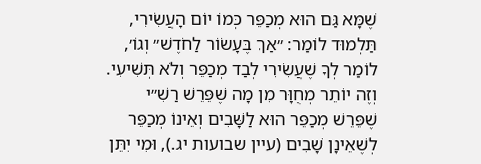שֶׁמָּא גַּם הוּא מְכַפֵּר כְּמוֹ יוֹם הָעֲשִׂירִי, תַּלְמוּד לוֹמַר: ״אַךְ בֶּעָשׂוֹר לַחֹדֶשׁ״ וְגוֹ׳, לוֹמַר לְךָ שֶׁעֲשִׂירִי לְבַד מְכַפֵּר וְלֹא תְּשִׁיעִי. וְזֶה יוֹתֵר מְחֻוָּר מִן מָה שֶׁפֵּרֵשׁ רַשִׁ״י שֶׁפֵּרֵשׁ מְכַפֵּר הוּא לַשָּׁבִים וְאֵינוֹ מְכַפֵּר לְשֶׁאֵינָן שָׁבִים (עיין שבועות יג.), וּמִי יִתֵּן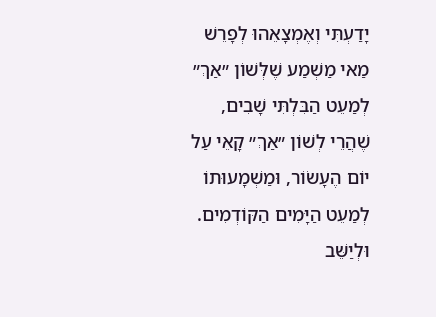יָדַעְתִּי וְאֶמְצָאֵהוּ לְפָרֵשׁ מַאי מַשְׁמַע שֶׁלְּשׁוֹן ״אַךְ״ לְמַעֵט הַבִּלְתִּי שָׁבִים, שֶׁהֲרֵי לְשׁוֹן ״אַךְ״ קָאֵי עַל יוֹם הֶעָשׂוֹר, וּמַשְׁמָעוּתוֹ לְמַעֵט הַיָּמִים הַקּוֹדְמִים. וּלְיַשֵּׁב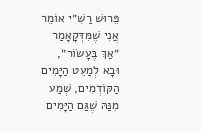פֵּרוּשׁ רַשִׁ״י אוֹמֵר אֲנִי שֶׁמִּדְּקָאָמַר ״אַךְ בֶּעָשׂוֹר״, וּבָא לְמַעֵט הַיָּמִים הַקּוֹדְמִים, שְׁמַע מִנַּהּ שֶׁגַּם הַיָּמִים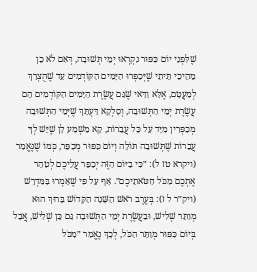שֶׁלִּפְנֵי יוֹם כִּפּוּר נִקְרְאוּ יְמֵי תְּשׁוּבָה, דְּאִם לֹא כֵן מֵהֵיכֵי תֵּיתֵי שֶׁיְּכַפְּרוּ הַיָּמִים הַקּוֹדְמִים עַד שֶׁהֻצְרַךְ לְמַעֲטָם, אֶלָּא וַדַּאי שֶׁגַּם עֲשֶׂרֶת הַיָּמִים הַקּוֹדְמִים הֵם עֲשֶׂרֶת יְמֵי הַתְּשׁוּבָה, וְסָלְקָא דַּעְתָּךְ שֶׁיְּמֵי הַתְּשׁוּבָה מְכַפְּרִין מִיָּד עַל כָּל עֲבֵרוֹת, קָא מַשְׁמַע לָן שֶׁיֵּשׁ לְךָ עֲבֵרוֹת שֶׁתְּשׁוּבָה תּוֹלָה וְיוֹם כִּפּוּר מְכַפֵּר, כְּמוֹ שֶׁנֶּאֱמַר (ויקרא טז ל): ״כִּי בַיּוֹם הַזֶּה יְכַפֵּר עֲלֵיכֶם לְטַהֵר אֶתְכֶם מִכֹּל חַטֹּאתֵיכֶם״. אַף עַל פִּי שֶׁאָמְרוּ בַּמִּדְרָשׁ (ויק״ר ל ז): בְּעֶרֶב רֹאשׁ הַשָּׁנָה הַקָּדוֹשׁ בָּרוּךְ הוּא מְוַתֵּר שְׁלִישׁ, וּבַעֲשֶׂרֶת יְמֵי הַתְּשׁוּבָה גַּם כֵּן שְׁלִישׁ, אֲבָל בְּיוֹם כִּפּוּר מְוַתֵּר הַכֹּל, לְכָךְ נֶאֱמַר ״מִכֹּל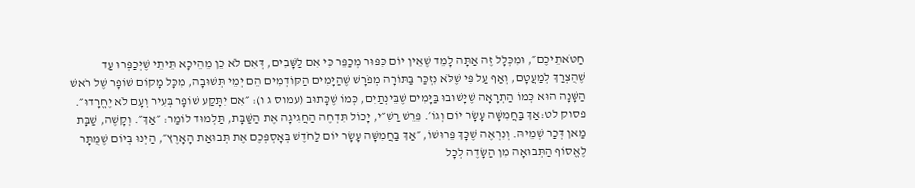חַטֹּאתֵיכֶם״, וּמִכְּלָל זֶה אַתָּה לָמֵד שֶׁאֵין יוֹם כִּפּוּר מְכַפֵּר כִּי אִם לַשָּׁבִים, דְּאִם לֹא כֵן מֵהֵיכָא תֵּיתֵי שֶׁיְּכַפְּרוּ עַד שֶׁהֻצְרַךְ לְמַעֲטָם, וְאַף עַל פִּי שֶׁלֹּא נִזְכַּר בַּתּוֹרָה מְפֹרָשׁ שֶׁהַיָּמִים הַקּוֹדְמִים הֵם יְמֵי תְּשׁוּבָה, מִכָּל מָקוֹם שׁוֹפָר שֶׁל רֹאשׁ הַשָּׁנָה הוּא כְּמוֹ הַתְרָאָה שֶׁיָּשׁוּבוּ בַּיָּמִים שֶׁבֵּינְתַיִם, כְּמוֹ שֶׁכָּתוּב (עמוס ג ו): ״אִם יִתָּקַע שׁוֹפָר בְּעִיר וְעָם לֹא יֶחֱרָדוּ״.
פסוק לט:אַךְ בַּחֲמִשָּׁה עָשָׂר יוֹם וְגוֹ׳. פֵּרֵשׁ רַשִׁ״י, יָכוֹל תִּדְחֶה הַחֲגִיגָה אֶת הַשַּׁבָּת, תַּלְמוּד לוֹמַר: ״אַךְ״. וְקָשֶׁה, שַׁבָּת מַאן דְּכַר שְׁמֵיהּ. וְנִרְאֶה שֶׁכָּךְ פֵּרוּשׁוֹ, ״אַךְ בַּחֲמִשָּׁה עָשָׂר יוֹם לַחֹדֶשׁ בְּאׇסְפְּכֶם אֶת תְּבוּאַת הָאָרֶץ״, הַיְנוּ בְּיוֹם שֶׁמֻּתָּר לֶאֱסוֹף הַתְּבוּאָה מִן הַשָּׂדֶה לְכָל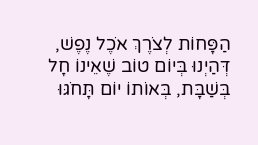הַפָּחוֹת לְצֹרֶךְ אֹכֶל נֶפֶשׁ, דְּהַיְנוּ בְּיוֹם טוֹב שֶׁאֵינוֹ חָל בְּשַׁבָּת, בְּאוֹתוֹ יוֹם תָּחֹגּוּ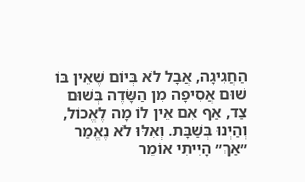הַחֲגִיגָה, אֲבָל לֹא בְּיוֹם שֶׁאֵין בּוֹ שׁוּם אֲסִיפָה מִן הַשָּׂדֶה בְּשׁוּם צַד, אַף אִם אֵין לוֹ מָה לֶאֱכוֹל, וְהַיְנוּ בְּשַׁבָּת. וְאִלּוּ לֹא נֶאֱמַר ״אַךְ״ הָיִיתִי אוֹמֵר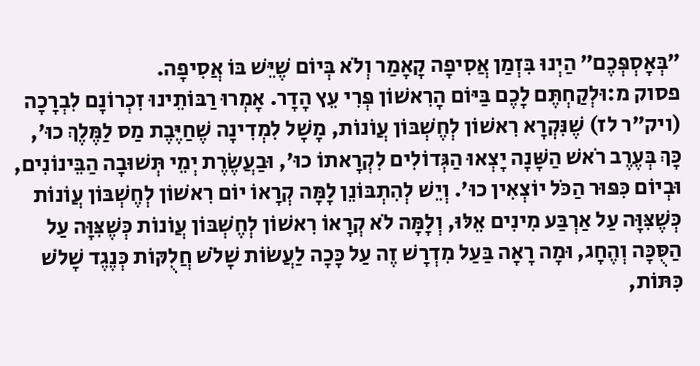״בְּאׇסְפְּכֶם״ הַיְנוּ בִּזְמַן אֲסִיפָה קָאָמַר וְלֹא בְּיוֹם שֶׁיֵּשׁ בּוֹ אֲסִיפָה.
פסוק מ:וּלְקַחְתֶּם לָכֶם בַּיּוֹם הָרִאשׁוֹן פְּרִי עֵץ הָדָר. אָמְרוּ רַבּוֹתֵינוּ זִכְרוֹנָם לִבְרָכָה (ויק״ר לז) שֶׁנִּקְרָא רִאשׁוֹן לְחֶשְׁבּוֹן עֲוֹנוֹת, מָשָׁל לִמְדִינָה שֶׁחַיֶּבֶת מַס לַמֶּלֶךְ כוּ׳, כָּךְ בְּעֶרֶב רֹאשׁ הַשָּׁנָה יָצְאוּ הַגְּדוֹלִים לִקְרָאתוֹ כוּ׳, וּבַעֲשֶׂרֶת יְמֵי תְּשׁוּבָה הַבֵּינוֹנִים, וּבְיוֹם כִּפּוּר הַכֹּל יוֹצְאִין כוּ׳. וְיֵשׁ לְהִתְבּוֹנֵן לָמָּה קְרָאוֹ יוֹם רִאשׁוֹן לְחֶשְׁבּוֹן עֲוֹנוֹת כְּשֶׁצִּוָּה עַל אַרְבַּע מִינִים אֵלּוּ, וְלָמָּה לֹא קְרָאוֹ רִאשׁוֹן לְחֶשְׁבּוֹן עֲוֹנוֹת כְּשֶׁצִּוָּה עַל הַסֻּכָּה וְהֶחָג, וּמָה רָאָה בַּעַל מִדְרָשׁ זֶה עַל כָּכָה לַעֲשׂוֹת שָׁלֹשׁ חֲלֻקּוֹת כְּנֶגֶד שָׁלֹשׁ כִּתּוֹת,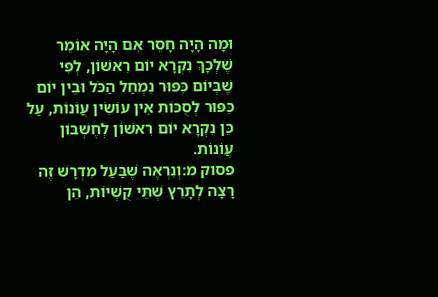וּמָה הָיָה חָסֵר אִם הָיָה אוֹמֵר שֶׁלְּכָךְ נִקְרָא יוֹם רִאשׁוֹן, לְפִי שֶׁבְּיוֹם כִּפּוּר נִמְחַל הַכֹּל וּבֵין יוֹם כִּפּוּר לְסֻכּוֹת אֵין עוֹשִׂין עֲוֹנוֹת, עַל כֵּן נִקְרָא יוֹם רִאשׁוֹן לְחֶשְׁבּוֹן עֲוֹנוֹת.
פסוק מ:וְנִרְאֶה שֶׁבַּעַל מִדְרָשׁ זֶה רָצָה לְתָרֵץ שְׁתֵּי קֻשְׁיוֹת, הֵן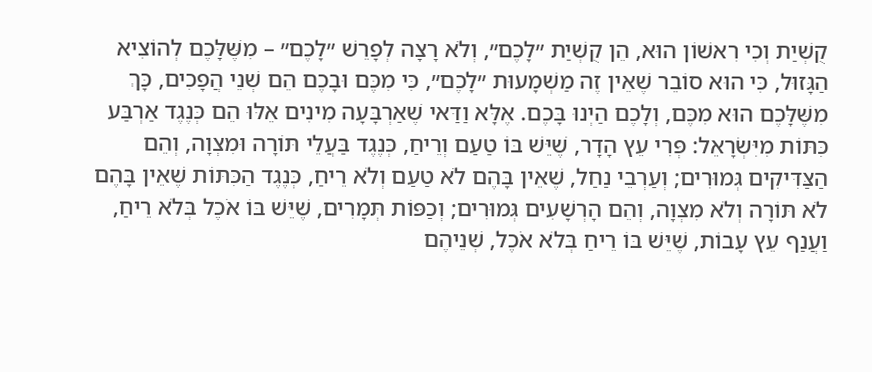קֻשְׁיַת וְכִי רִאשׁוֹן הוּא, הֵן קֻשְׁיַת ״לָכֶם״, וְלֹא רָצָה לְפָרֵשׁ ״לָכֶם״ – מִשֶּׁלָּכֶם לְהוֹצִיא הַגָּזוּל, כִּי הוּא סוֹבֵר שֶׁאֵין זֶה מַשְׁמָעוּת ״לָכֶם״, כִּי מִכֶּם וּבָכֶם הֵם שְׁנֵי הֲפָכִים, כָּךְ מִשֶּׁלָּכֶם הוּא מִכֶּם, וְלָכֶם הַיְנוּ בָּכֶם. אֶלָּא וַדַּאי שֶׁאַרְבָּעָה מִינִים אֵלּוּ הֵם כְּנֶגֶד אַרְבַּע כִּתּוֹת מִיִּשְׂרָאֵל: פְּרִי עֵץ הָדָר, שֶׁיֵּשׁ בּוֹ טַעַם וְרֵיחַ, כְּנֶגֶד בַּעֲלֵי תּוֹרָה וּמִצְוָה, וְהֵם הַצַּדִּיקִים גְּמוּרִים; וְעַרְבֵי נַחַל, שֶׁאֵין בָּהֶם לֹא טַעַם וְלֹא רֵיחַ, כְּנֶגֶד הַכִּתּוֹת שֶׁאֵין בָּהֶם לֹא תּוֹרָה וְלֹא מִצְוָה, וְהֵם הָרְשָׁעִים גְּמוּרִים; וְכַפּוֹת תְּמָרִים, שֶׁיֵּשׁ בּוֹ אֹכֶל בְּלֹא רֵיחַ, וַעֲנַף עֵץ עָבוֹת, שֶׁיֵּשׁ בּוֹ רֵיחַ בְּלֹא אֹכֶל, שְׁנֵיהֶם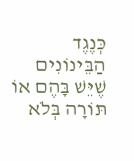כְּנֶגֶד הַבֵּינוֹנִים שֶׁיֵּשׁ בָּהֶם אוֹ תּוֹרָה בְּלֹא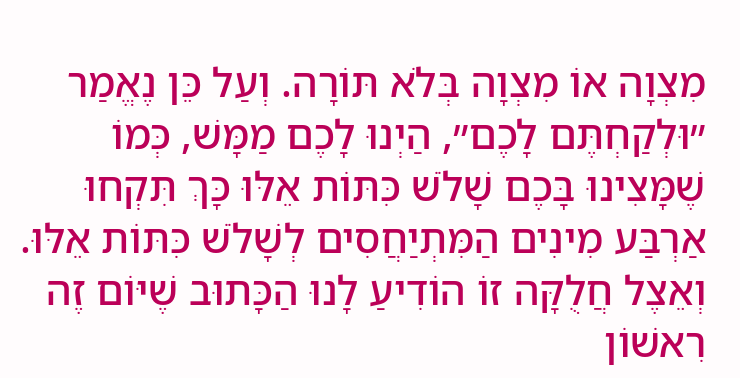מִצְוָה אוֹ מִצְוָה בְּלֹא תּוֹרָה. וְעַל כֵּן נֶאֱמַר ״וּלְקַחְתֶּם לָכֶם״, הַיְנוּ לָכֶם מַמָּשׁ, כְּמוֹ שֶׁמָּצִינוּ בָּכֶם שָׁלֹשׁ כִּתּוֹת אֵלּוּ כָּךְ תִּקְחוּ אַרְבַּע מִינִים הַמִּתְיַחֲסִים לְשָׁלֹשׁ כִּתּוֹת אֵלּוּ. וְאֵצֶל חֲלֻקָּה זוֹ הוֹדִיעַ לָנוּ הַכָּתוּב שֶׁיּוֹם זֶה רִאשׁוֹן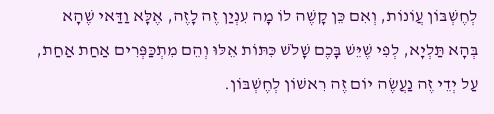לְחֶשְׁבּוֹן עֲוֹנוֹת, וְאִם כֵּן קָשֶׁה לוֹ מָה עִנְיַן זֶה לָזֶה, אֶלָּא וַדַּאי שֶׁהָא בְּהָא תַּלְיָא, לְפִי שֶׁיֵּשׁ בָּכֶם שָׁלֹשׁ כִּתּוֹת אֵלּוּ וְהֵם מִתְכַּפְּרִים אַחַת אַחַת, עַל יְדֵי זֶה נַעֲשֶׂה יוֹם זֶה רִאשׁוֹן לְחֶשְׁבּוֹן.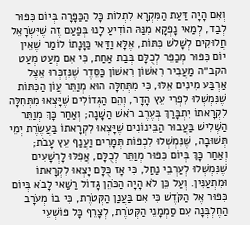וְאִם הָיָה דַּעַת הַמִּקְרָא לִתְלוֹת כָּל הַכַּפָּרָה בְּיוֹם כִּפּוּר לְבַד, לְמַאי נָפְקָא מִנַּהּ הוֹדִיעַ לָנוּ בְּפַעַם זֶה שֶׁיִּשְׂרָאֵל חֲלוּקִים לְשָׁלֹשׁ כִּתּוֹת, אֶלָּא וַדַּאי כַּוָּנָתוֹ לוֹמַר שֶׁאֵין יוֹם כִּפּוּר מְכַפֵּר לְכֻלָּם בְּבַת אַחַת, כִּי אִם מְעַט מְעַט הקב״ה מַעֲבִיר רִאשׁוֹן רִאשׁוֹן כַּסֵּדֶר שֶׁנִּזְכְּרוּ אֵצֶל אַרְבַּע מִינִים אֵלּוּ, כִּי מִתְּחִלָּה הוּא מְוַתֵּר עֲוֹן הַכִּתּוֹת שֶׁנִּמְשְׁלוּ לִפְרִי עֵץ הָדָר, וְהֵם הַגְּדוֹלִים שֶׁיָּצְאוּ מִתְּחִלָּה לִקְרָאתוֹ יִתְבָּרַךְ בְּעֶרֶב רֹאשׁ הַשָּׁנָה; וְאַחַר כָּךְ מְוַתֵּר הַשְּׁלִישׁ בַּעֲבוּר הַבֵּינוֹנִים שֶׁיָּצְאוּ לִקְרָאתוֹ בַּעֲשֶׂרֶת יְמֵי תְּשׁוּבָה, שֶׁנִּמְשְׁלוּ לִכְפּוֹת תְּמָרִים וַעֲנַף עֵץ עָבֹת; וְאַחַר כָּךְ בְּיוֹם כִּפּוּר מְוַתֵּר לְכֻלָּם, אֲפִלּוּ לָרְשָׁעִים שֶׁנִּמְשְׁלוּ לְעַרְבֵי נַחַל, כִּי אָז כֻּלָּם יָצְאוּ לִקְרָאתוֹ וּמִתְעַנִּין. וְעַל כֵּן לֹא הָיָה הַכֹּהֵן גָּדוֹל רַשַּׁאי לָבֹא בְּיוֹם כִּפּוּר אֶל הַקֹּדֶשׁ כִּי אִם בַּעֲנַן הַקְּטֹרֶת, כִּי בוֹ מְעֹרָב הַחֶלְבְּנָה עִם סַמְמָנֵי הַקְּטֹרֶת, לְצָרֵף כָּל פּוֹשְׁעֵי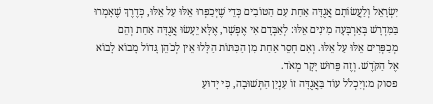יִשְׂרָאֵל וְלַעֲשׂוֹתָם אֲגֻדָּה אַחַת עִם הַטּוֹבִים כְּדֵי שֶׁיְּכַפְּרוּ אֵלּוּ עַל אֵלּוּ, כְּדֶרֶךְ שֶׁאָמְרוּ בַּמִּדְרָשׁ בְּאַרְבָּעָה מִינִים אֵלּוּ: לְאַבְּדָם אִי אֶפְשָׁר, אֶלָּא יֵעָשׂוּ אֲגֻדָּה אַחַת וְהֵם מְכַפְּרִים אֵלּוּ עַל אֵלּוּ. וְאִם חָסֵר אַחַת מִן הַכִּתּוֹת הַלָּלוּ אֵין לְכֹהֵן גָּדוֹל מָבוֹא לָבוֹא אֶל הַקֹּדֶשׁ. וְזֶה פֵּרוּשׁ יָקָר מְאֹד.
פסוק מ:וְיִכְלֹל עוֹד בַּאֲגֻדָּה זוֹ עִנְיַן הַתְּשׁוּבָה, כִּי יָדוּעַ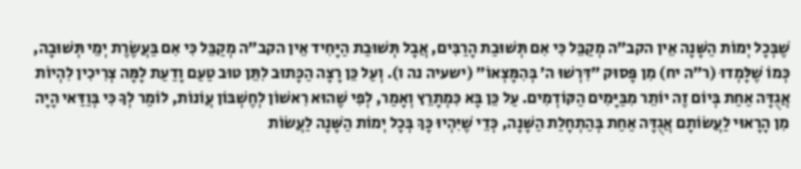שֶׁבְּכָל יְמוֹת הַשָּׁנָה אֵין הקב״ה מְקַבֵּל כִּי אִם תְּשׁוּבַת הָרַבִּים, אֲבָל תְּשׁוּבַת הַיָּחִיד אֵין הקב״ה מְקַבֵּל כִּי אִם בַּעֲשֶׂרֶת יְמֵי תְּשׁוּבָה, כְּמוֹ שֶׁלָּמְדוּ (ר״ה יח) מִן פָּסוּק ״דִּרְשׁוּ ה׳ בְּהִמָּצְאוֹ״ (ישעיה נה ו). וְעַל כֵּן רָצָה הַכָּתוּב לִתֵּן טוּב טַעַם וָדַעַת לָמָּה צְרִיכִין לִהְיוֹת אֲגֻדָּה אַחַת בְּיוֹם זֶה יוֹתֵר מִבַּיָּמִים הַקּוֹדְמִים. עַל כֵּן בָּא כִּמְתָרֵץ וְאָמַר, לְפִי שֶׁהוּא רִאשׁוֹן לְחֶשְׁבּוֹן עֲוֹנוֹת, לוֹמַר לְךָ כִּי בְּוַדַּאי הָיָה מִן הָרָאוּי לַעֲשׂוֹתָם אֲגֻדָּה אַחַת בְּהַתְחָלַת הַשָּׁנָה, כְּדֵי שֶׁיִּהְיוּ כָּךְ בְּכָל יְמוֹת הַשָּׁנָה לַעֲשׂוֹת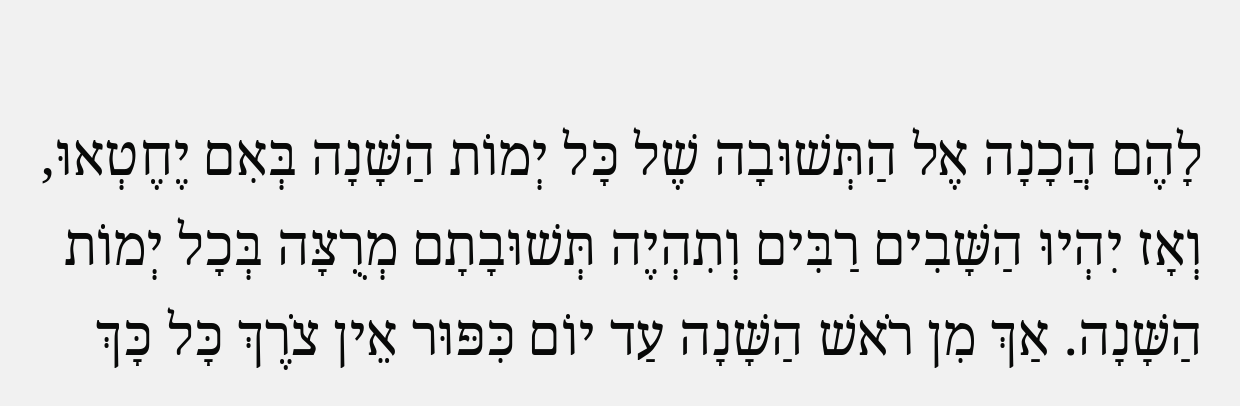לָהֶם הֲכָנָה אֶל הַתְּשׁוּבָה שֶׁל כָּל יְמוֹת הַשָּׁנָה בְּאִם יֶחֶטְאוּ, וְאָז יִהְיוּ הַשָּׁבִים רַבִּים וְתִהְיֶה תְּשׁוּבָתָם מְרֻצָּה בְּכָל יְמוֹת הַשָּׁנָה. אַךְ מִן רֹאשׁ הַשָּׁנָה עַד יוֹם כִּפּוּר אֵין צֹרֶךְ כָּל כָּךְ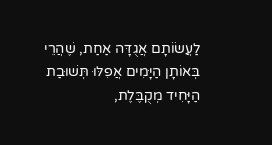לַעֲשׂוֹתָם אֲגֻדָּה אַחַת, שֶׁהֲרֵי בְּאוֹתָן הַיָּמִים אֲפִלּוּ תְּשׁוּבַת הַיָּחִיד מְקֻבֶּלֶת,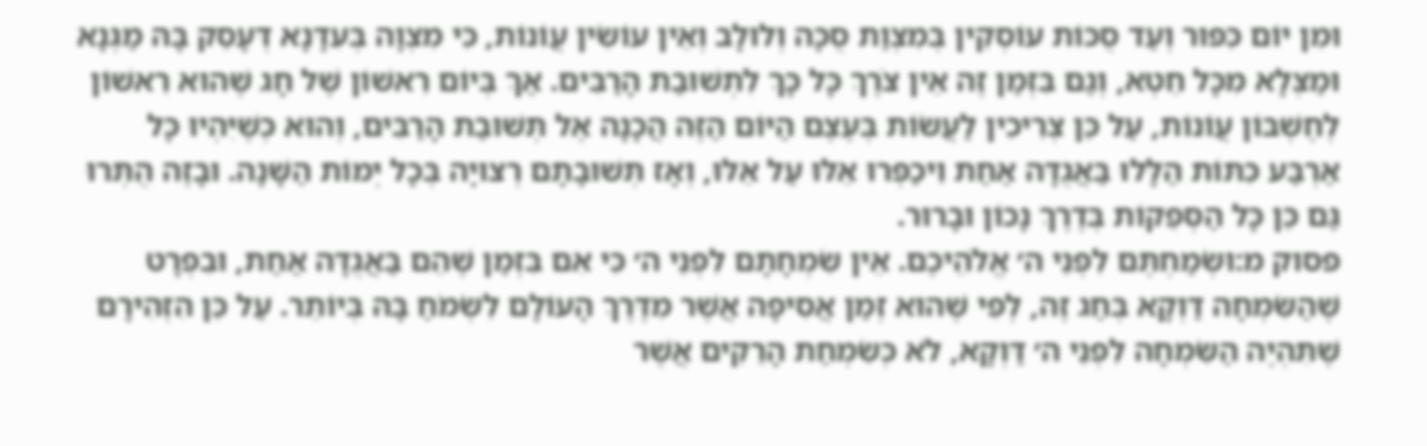וּמִן יוֹם כִּפּוּר וְעַד סֻכּוֹת עוֹסְקִין בְּמִצְוַת סֻכָּה וְלוּלָב וְאֵין עוֹשִׂין עֲוֹנוֹת, כִּי מִצְוָה בְּעִדָּנָא דְּעָסֵק בָּהּ מַגְּנָא וּמַצְּלָא מִכָּל חֵטְא, וְגַם בִּזְמַן זֶה אֵין צֹרֶךְ כָּל כָּךְ לִתְשׁוּבַת הָרַבִּים. אַךְ בְּיוֹם רִאשׁוֹן שֶׁל חָג שֶׁהוּא רִאשׁוֹן לְחֶשְׁבּוֹן עֲוֹנוֹת, עַל כֵּן צְרִיכִין לַעֲשׂוֹת בְּעֶצֶם הַיּוֹם הַזֶּה הֲכָנָה אֶל תְּשׁוּבַת הָרַבִּים, וְהוּא כְּשֶׁיִּהְיוּ כָּל אַרְבַּע כִּתּוֹת הַלָּלוּ בַּאֲגֻדָּה אַחַת וִיכַפְּרוּ אֵלּוּ עַל אֵלּוּ, וְאָז תְּשׁוּבָתָם רְצוּיָה בְּכָל יְמוֹת הַשָּׁנָה. וּבָזֶה הֻתְּרוּ גַּם כֵּן כָּל הַסְּפֵקוֹת בְּדֶרֶךְ נָכוֹן וּבָרוּר.
פסוק מ:וּשְׂמַחְתֶּם לִפְנֵי ה׳ אֱלֹהֵיכֶם. אֵין שִׂמְחָתָם לִפְנֵי ה׳ כִּי אִם בִּזְמַן שֶׁהֵם בַּאֲגֻדָּה אַחַת, וּבִפְרָט שֶׁהַשִּׂמְחָה דַּוְקָא בְּחַג זֶה, לְפִי שֶׁהוּא זְמַן אֲסִיפָה אֲשֶׁר מִדֶּרֶךְ הָעוֹלָם לִשְׂמֹחַ בָּהּ בְּיוֹתֵר. עַל כֵּן הִזְהִירָם שֶׁתִּהְיֶה הַשִּׂמְחָה לִפְנֵי ה׳ דַּוְקָא, לֹא כְּשִׂמְחַת הָרֵקִים אֲשֶׁר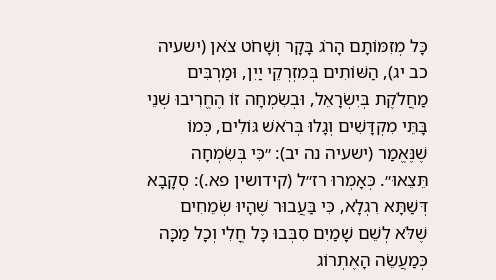כָּל מְזִמּוֹתָם הָרֹג בָּקָר וְשָׁחֹט צֹאן (ישעיה כב יג), הַשּׁוֹתִים בְּמִזְרְקֵי יַיִן, וּמַרְבִּים מַחֲלֹקֶת בְּיִשְׂרָאֵל, וּבְשִׂמְחָה זוֹ הֶחֱרִיבוּ שְׁנֵי בָּתֵּי מִקְדָּשִׁים וְגָלוּ בְּרֹאשׁ גּוֹלִים, כְּמוֹ שֶׁנֶּאֱמַר (ישעיה נה יב): ״כִּי בְּשִׂמְחָה תֵּצֵאוּ״. כְּאָמְרוּ רז״ל (קידושין פא.): סְקָבָא דְּשַׁתָּא רִגְלָא, כִּי בַּעֲבוּר שֶׁהָיוּ שְׂמֵחִים שֶׁלֹּא לְשֵׁם שָׁמַיִם סִבְּבוּ כָּל חֳלִי וְכָל מַכָּה כְּמַעֲשֵׂה הָאֶתְרוֹג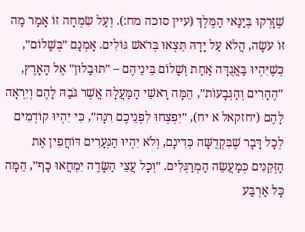שֶׁזָּרְקוּ בְּיַנַּאי הַמֶּלֶךְ (עיין סוכה מח:). וְעַל שִׂמְחָה זוֹ אָמַר מַה זּוֹ עֹשָׂה, הֲלֹא עַל יָדָהּ תֵּצְאוּ בְּרֹאשׁ גּוֹלִים. אָמְנָם ״בְּשָׁלוֹם״, כְּשֶׁיִּהְיוּ בַּאֲגֻדָּה אַחַת וְשָׁלוֹם בֵּינֵיהֶם – ״תּוּבָלוּן״ אֶל הָאָרֶץ, ״הֶהָרִים וְהַגְּבָעוֹת״, הֵמָּה רָאשֵׁי הַמַּעֲלָה אֲשֶׁר גֹּבַהּ לָהֶם וְיִרְאָה לָהֶם (יחזקאל א יח), ״יִפְצְחוּ לִפְנֵיכֶם רִנָּה״, כִּי יִהְיוּ קוֹדְמִים לְכָל דָּבָר שֶׁבִּקְדֻשָּׁה כְּדִינָם, וְלֹא יִהְיוּ הַנְּעָרִים דּוֹחֲפִין אֶת הַזְּקֵנִים כְּמַעֲשֵׂה הַמְרַגְּלִים. ״וְכָל עֲצֵי הַשָּׂדֶה יִמְחֲאוּ כָף״, הֵמָּה כָּל אַרְבַּע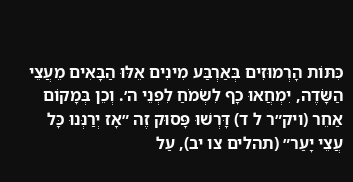כִּתּוֹת הָרְמוּזִים בְּאַרְבַּע מִינִים אֵלּוּ הַבָּאִים מֵעֲצֵי הַשָּׂדֶה, יִמְחֲאוּ כָף לִשְׂמֹחַ לִפְנֵי ה׳. וְכֵן בְּמָקוֹם אַחֵר (ויק״ר ל ד) דָּרְשׁוּ פָּסוּק זֶה ״אָז יְרַנְּנוּ כָּל עֲצֵי יָעַר״ (תהלים צו יב), עַל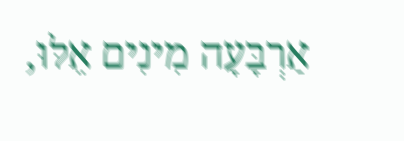אַרְבָּעָה מִינִים אֵלּוּ,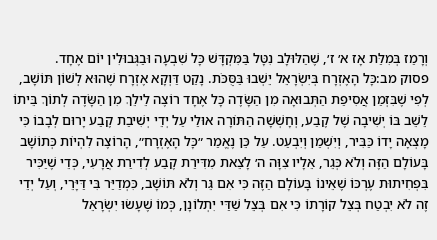וְרָמַז בְּמִלַּת אָז א׳ ז׳, שֶׁהַלּוּלָב נִטָּל בַּמִּקְדָּשׁ כָּל שִׁבְעָה וּבַגְּבוּלִין יוֹם אֶחָד.
פסוק מב:כָּל הָאֶזְרָח בְּיִשְׂרָאֵל יֵשְׁבוּ בַּסֻּכֹּת. נָקַט דַּוְקָא אֶזְרָח שֶׁהוּא לְשׁוֹן תּוֹשָׁב, לְפִי שֶׁבִּזְמַן אֲסִיפַת הַתְּבוּאָה מִן הַשָּׂדֶה כָּל אֶחָד רוֹצֶה לֵילֵךְ מִן הַשָּׂדֶה לְתוֹךְ בֵּיתוֹ לֵשֵׁב בּוֹ יְשִׁיבָה שֶׁל קֶבַע, וְחָשְׁשָׁה הַתּוֹרָה אוּלַי עַל יְדֵי יְשִׁיבַת קֶבַע יָרוּם לְבָבוֹ כִּי מָצְאָה יָדוֹ כַּבִּיר, וְיִשְׁמַן וְיִבְעַט. עַל כֵּן נֶאֱמַר ״כָּל הָאֶזְרָח״, הָרוֹצֶה לִהְיוֹת כְּתוֹשָׁב בָּעוֹלָם הַזֶּה וְלֹא כְּגֵר, אֵלָיו צִוָּה ה׳ לָצֵאת מִדִּירַת קֶבַע לְדִירַת אֲרָעִי, כְּדֵי שֶׁיַּכִּיר בִּפְחִיתוּת עֶרְכּוֹ שֶׁאֵינוֹ בָּעוֹלָם הַזֶּה כִּי אִם גֵּר וְלֹא תּוֹשָׁב, כִּמְדַיַּר בִּי דַּיָּרֵי, וְעַל יְדֵי זֶה לֹא יִבְטַח בְּצֵל קוֹרָתוֹ כִּי אִם בְּצֵל שַׁדַּי יִתְלוֹנָן, כְּמוֹ שֶׁעָשׂוּ יִשְׂרָאֵל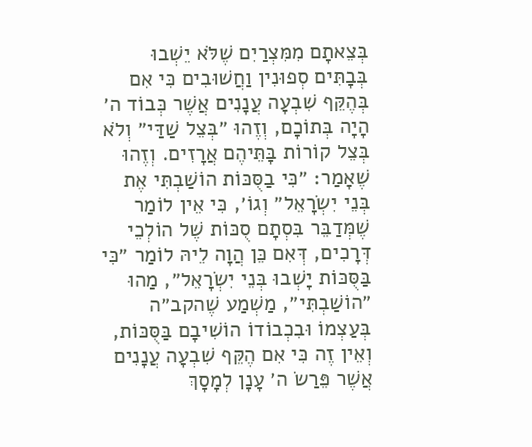בְּצֵאתָם מִמִּצְרַיִם שֶׁלֹּא יֵשְׁבוּ בְּבָתִּים סְפוּנִין וַחֲשׁוּבִים כִּי אִם בְּהֶקֵּף שִׁבְעָה עֲנָנִים אֲשֶׁר כְּבוֹד ה׳ הָיָה בְּתוֹכָם, וְזֶהוּ ״בְּצֵל שַׁדַּי״ וְלֹא בְּצֵל קוֹרוֹת בָּתֵּיהֶם אֲרָזִים. וְזֶהוּ שֶׁאָמַר: ״כִּי בַסֻּכּוֹת הוֹשַׁבְתִּי אֶת בְּנֵי יִשְׂרָאֵל״ וְגוֹ׳, כִּי אֵין לוֹמַר שֶׁמְּדַבֵּר בִּסְתָם סֻכּוֹת שֶׁל הוֹלְכֵי דְּרָכִים, דְּאִם כֵּן הֲוָה לֵיהּ לוֹמַר ״כִּי בַּסֻּכּוֹת יָשְׁבוּ בְּנֵי יִשְׂרָאֵל״, מַהוּ ״הוֹשַׁבְתִּי״, מַשְׁמַע שֶׁהקב״ה בְּעַצְמוֹ וּבִכְבוֹדוֹ הוֹשִׁיבָם בַּסֻּכּוֹת, וְאֵין זֶה כִּי אִם הֶקֵּף שִׁבְעָה עֲנָנִים אֲשֶׁר פֵּרַשׂ ה׳ עָנָן לְמָסָךְ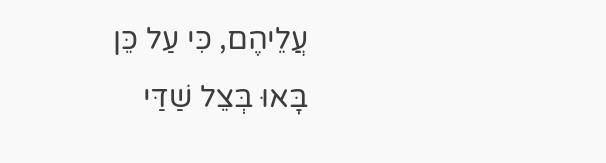עֲלֵיהֶם, כִּי עַל כֵּן בָּאוּ בְּצֵל שַׁדַּי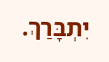יִתְבָּרַךְ.